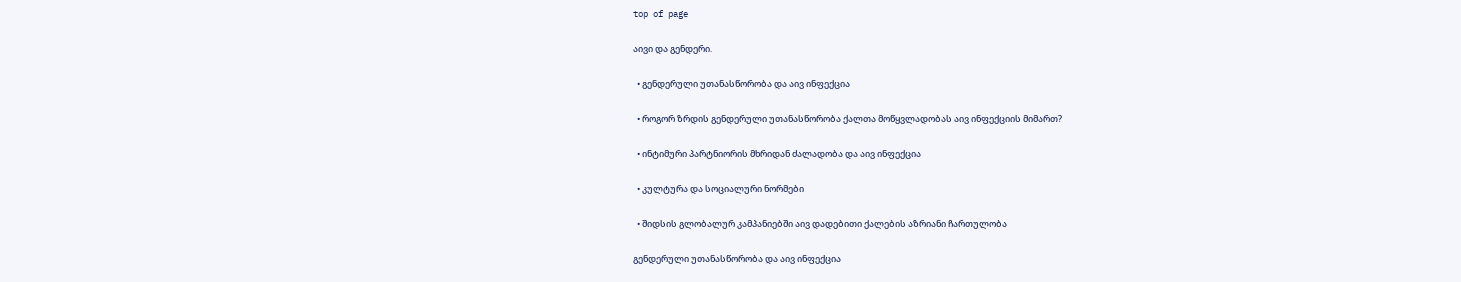top of page

აივი და გენდერი.

  • გენდერული უთანასწორობა და აივ ინფექცია

  • როგორ ზრდის გენდერული უთანასწორობა ქალთა მოწყვლადობას აივ ინფექციის მიმართ?

  • ინტიმური პარტნიორის მხრიდან ძალადობა და აივ ინფექცია

  • კულტურა და სოციალური ნორმები

  • შიდსის გლობალურ კამპანიებში აივ დადებითი ქალების აზრიანი ჩართულობა

გენდერული უთანასწორობა და აივ ინფექცია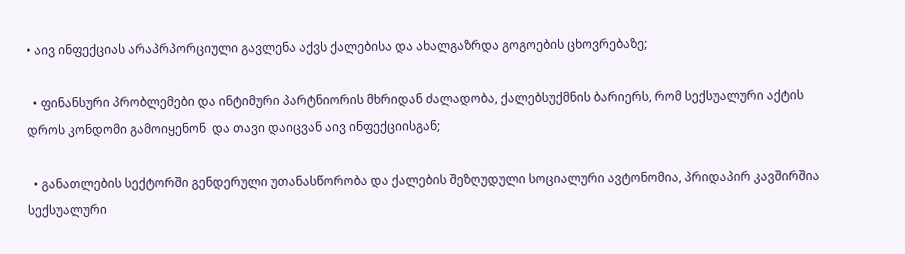• აივ ინფექციას არაპრპორციული გავლენა აქვს ქალებისა და ახალგაზრდა გოგოების ცხოვრებაზე;

  • ფინანსური პრობლემები და ინტიმური პარტნიორის მხრიდან ძალადობა, ქალებსუქმნის ბარიერს, რომ სექსუალური აქტის დროს კონდომი გამოიყენონ  და თავი დაიცვან აივ ინფექციისგან;

  • განათლების სექტორში გენდერული უთანასწორობა და ქალების შეზღუდული სოციალური ავტონომია, პრიდაპირ კავშირშია სექსუალური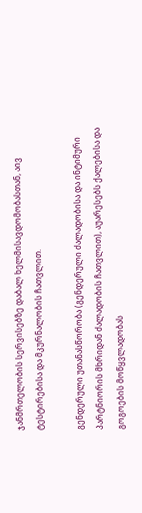ჯანმრთელობის სერვისებზე დაბალ ხელმისავდომობასთან, აივ ტესტირებისა და მკურნალობის ჩათვლით.

გენდერული უთანასწორობა (გენდერული ძალადობისა და ინტიმური პარტნიორის მხრიდან ძალადობის ჩათვლით), აუარესებს ქალებისა და გოგოების მოწყვლადობას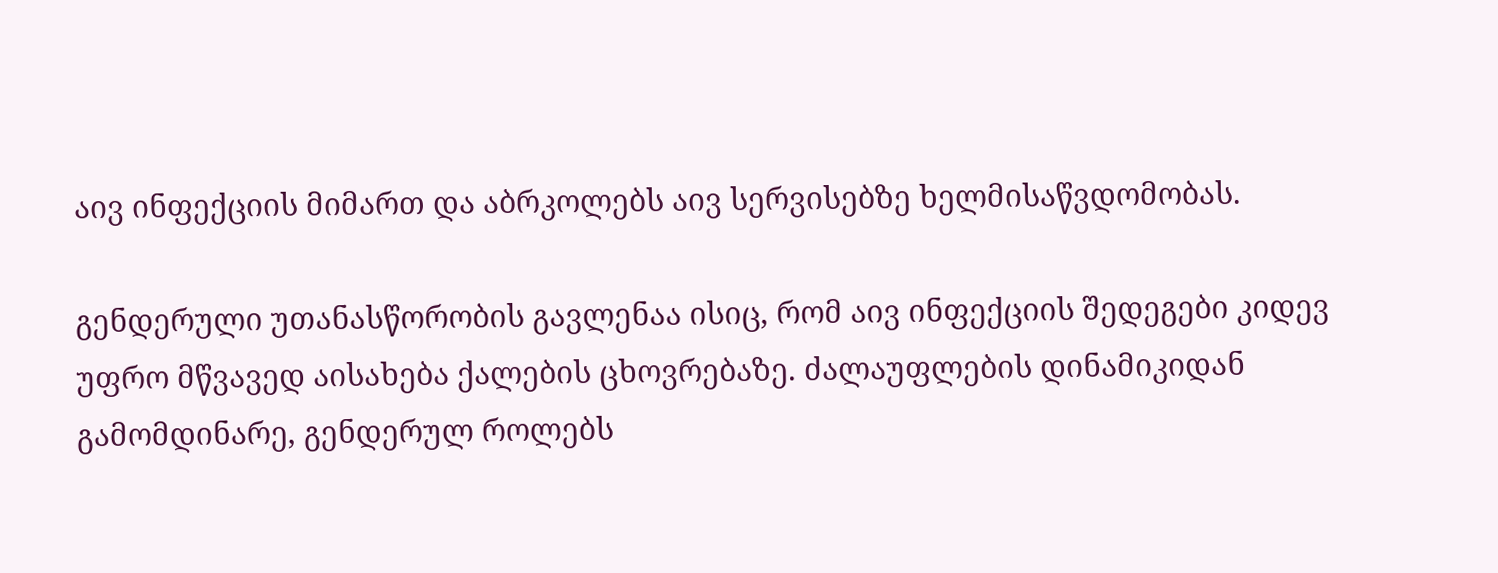აივ ინფექციის მიმართ და აბრკოლებს აივ სერვისებზე ხელმისაწვდომობას.

გენდერული უთანასწორობის გავლენაა ისიც, რომ აივ ინფექციის შედეგები კიდევ უფრო მწვავედ აისახება ქალების ცხოვრებაზე. ძალაუფლების დინამიკიდან გამომდინარე, გენდერულ როლებს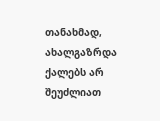თანახმად, ახალგაზრდა ქალებს არ შეუძლიათ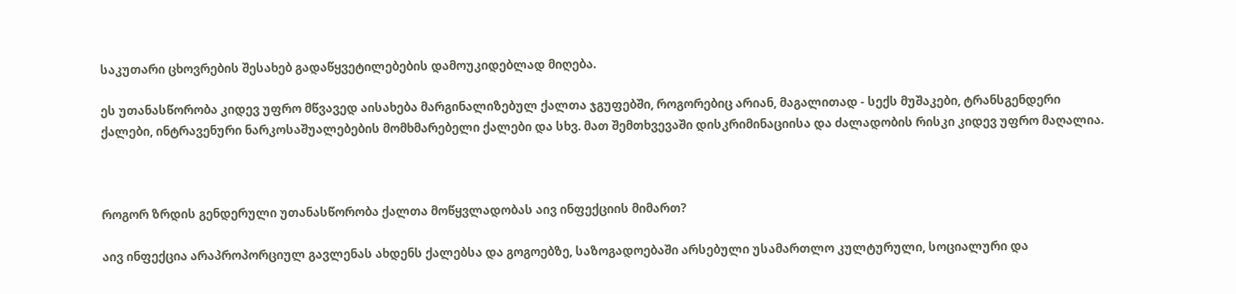საკუთარი ცხოვრების შესახებ გადაწყვეტილებების დამოუკიდებლად მიღება.

ეს უთანასწორობა კიდევ უფრო მწვავედ აისახება მარგინალიზებულ ქალთა ჯგუფებში, როგორებიც არიან, მაგალითად - სექს მუშაკები, ტრანსგენდერი ქალები, ინტრავენური ნარკოსაშუალებების მომხმარებელი ქალები და სხვ. მათ შემთხვევაში დისკრიმინაციისა და ძალადობის რისკი კიდევ უფრო მაღალია.



როგორ ზრდის გენდერული უთანასწორობა ქალთა მოწყვლადობას აივ ინფექციის მიმართ?

აივ ინფექცია არაპროპორციულ გავლენას ახდენს ქალებსა და გოგოებზე, საზოგადოებაში არსებული უსამართლო კულტურული, სოციალური და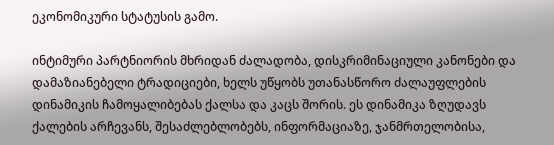ეკონომიკური სტატუსის გამო.

ინტიმური პარტნიორის მხრიდან ძალადობა, დისკრიმინაციული კანონები და დამაზიანებელი ტრადიციები, ხელს უწყობს უთანასწორო ძალაუფლების დინამიკის ჩამოყალიბებას ქალსა და კაცს შორის. ეს დინამიკა ზღუდავს ქალების არჩევანს, შესაძლებლობებს, ინფორმაციაზე, ჯანმრთელობისა,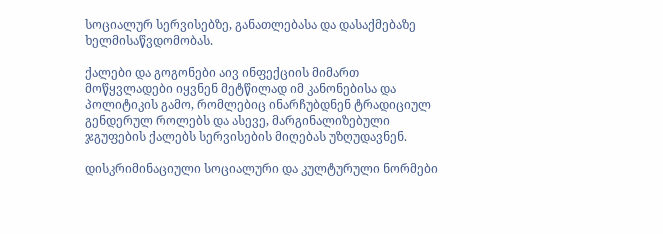სოციალურ სერვისებზე, განათლებასა და დასაქმებაზე ხელმისაწვდომობას.

ქალები და გოგონები აივ ინფექციის მიმართ მოწყვლადები იყვნენ მეტწილად იმ კანონებისა და პოლიტიკის გამო, რომლებიც ინარჩუბდნენ ტრადიციულ გენდერულ როლებს და ასევე, მარგინალიზებული ჯგუფების ქალებს სერვისების მიღებას უზღუდავნენ.

დისკრიმინაციული სოციალური და კულტურული ნორმები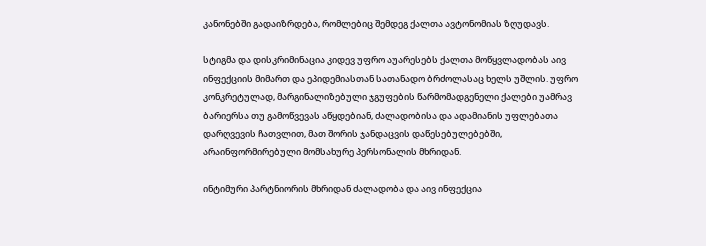კანონებში გადაიზრდება, რომლებიც შემდეგ ქალთა ავტონომიას ზღუდავს.

სტიგმა და დისკრიმინაცია კიდევ უფრო აუარესებს ქალთა მოწყვლადობას აივ ინფექციის მიმართ და ეპიდემიასთან სათანადო ბრძოლასაც ხელს უშლის. უფრო კონკრეტულად, მარგინალიზებული ჯგუფების წარმომადგენელი ქალები უამრავ ბარიერსა თუ გამოწვევას აწყდებიან, ძალადობისა და ადამიანის უფლებათა დარღვევის ჩათვლით, მათ შორის ჯანდაცვის დაწესებულებებში, არაინფორმირებული მომსახურე პერსონალის მხრიდან.

ინტიმური პარტნიორის მხრიდან ძალადობა და აივ ინფექცია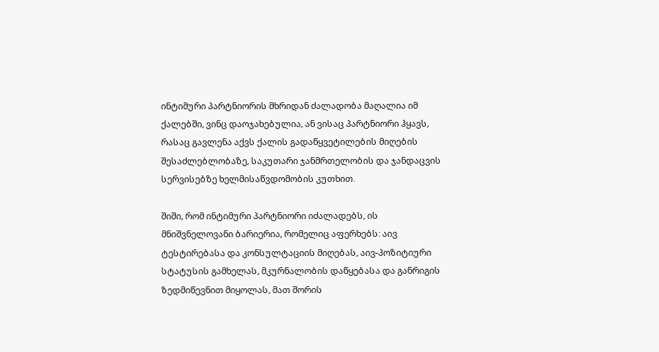ინტიმური პარტნიორის მხრიდან ძალადობა მაღალია იმ ქალებში, ვინც დაოჯახებულია, ან ვისაც პარტნიორი ჰყავს, რასაც გავლენა აქვს ქალის გადაწყვეტილების მიღების შესაძლებლობაზე, საკუთარი ჯანმრთელობის და ჯანდაცვის სერვისებზე ხელმისაწვდომობის კუთხით.

შიში, რომ ინტიმური პარტნიორი იძალადებს, ის მნიშვნელოვანი ბარიერია, რომელიც აფერხებს: აივ ტესტირებასა და კონსულტაციის მიღებას, აივ-პოზიტიური სტატუსის გამხელას, მკურნალობის დაწყებასა და განრიგის ზედმიწევნით მიყოლას, მათ შორის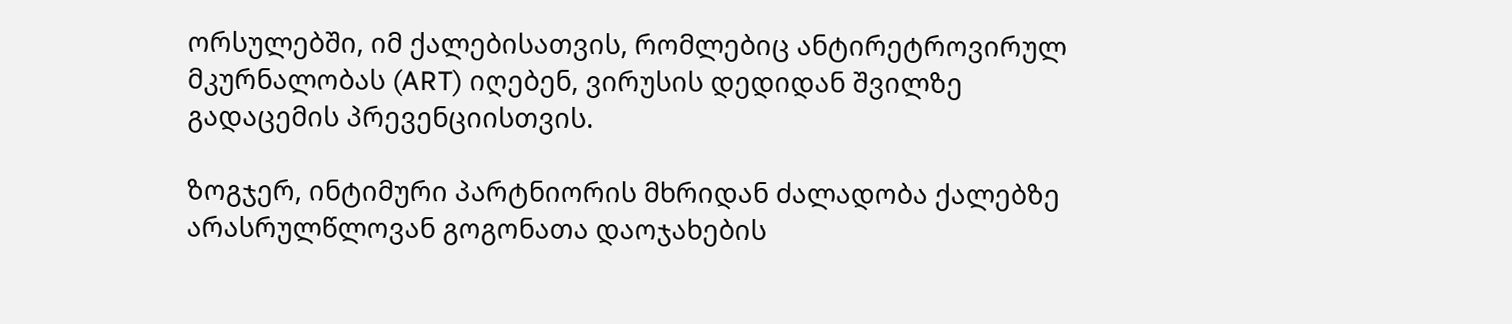ორსულებში, იმ ქალებისათვის, რომლებიც ანტირეტროვირულ მკურნალობას (ART) იღებენ, ვირუსის დედიდან შვილზე გადაცემის პრევენციისთვის.

ზოგჯერ, ინტიმური პარტნიორის მხრიდან ძალადობა ქალებზე არასრულწლოვან გოგონათა დაოჯახების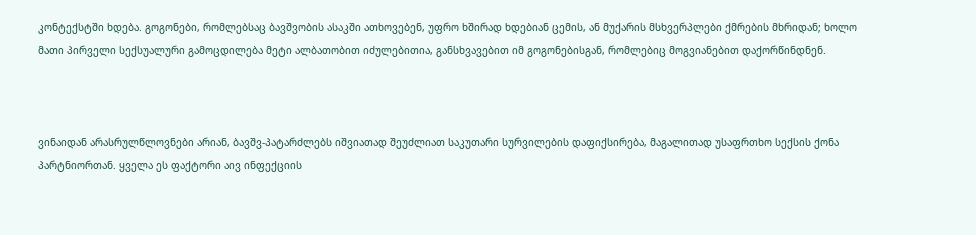კონტექსტში ხდება. გოგონები, რომლებსაც ბავშვობის ასაკში ათხოვებენ, უფრო ხშირად ხდებიან ცემის, ან მუქარის მსხვერპლები ქმრების მხრიდან; ხოლო მათი პირველი სექსუალური გამოცდილება მეტი ალბათობით იძულებითია, განსხვავებით იმ გოგონებისგან, რომლებიც მოგვიანებით დაქორწინდნენ.



ვინაიდან არასრულწლოვნები არიან, ბავშვ-პატარძლებს იშვიათად შეუძლიათ საკუთარი სურვილების დაფიქსირება, მაგალითად უსაფრთხო სექსის ქონა პარტნიორთან. ყველა ეს ფაქტორი აივ ინფექციის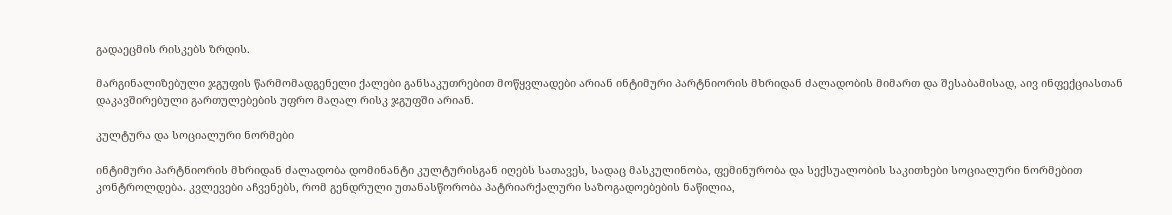გადაეცმის რისკებს ზრდის.

მარგინალიზებული ჯგუფის წარმომადგენელი ქალები განსაკუთრებით მოწყვლადები არიან ინტიმური პარტნიორის მხრიდან ძალადობის მიმართ და შესაბამისად, აივ ინფექციასთან დაკავშირებული გართულებების უფრო მაღალ რისკ ჯგუფში არიან.

კულტურა და სოციალური ნორმები

ინტიმური პარტნიორის მხრიდან ძალადობა დომინანტი კულტურისგან იღებს სათავეს, სადაც მასკულინობა, ფემინურობა და სექსუალობის საკითხები სოციალური ნორმებით კონტროლდება. კვლევები აჩვენებს, რომ გენდრული უთანასწორობა პატრიარქალური საზოგადოებების ნაწილია,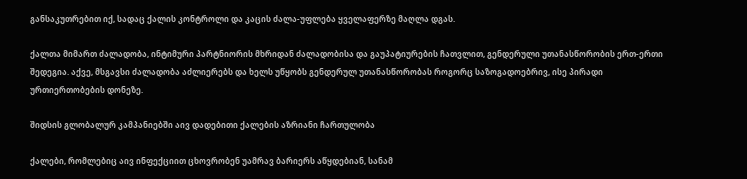განსაკუთრებით იქ, სადაც ქალის კონტროლი და კაცის ძალა-უფლება ყველაფერზე მაღლა დგას.

ქალთა მიმართ ძალადობა, ინტიმური პარტნიორის მხრიდან ძალადობისა და გაუპატიურების ჩათვლით, გენდერული უთანასწორობის ერთ-ერთი შედეგია. აქვე, მსგავსი ძალადობა აძლიერებს და ხელს უწყობს გენდერულ უთანასწორობას როგორც საზოგადოებრივ, ისე პირადი ურთიერთობების დონეზე.

შიდსის გლობალურ კამპანიებში აივ დადებითი ქალების აზრიანი ჩართულობა

ქალები, რომლებიც აივ ინფექციით ცხოვრობენ უამრავ ბარიერს აწყდებიან, სანამ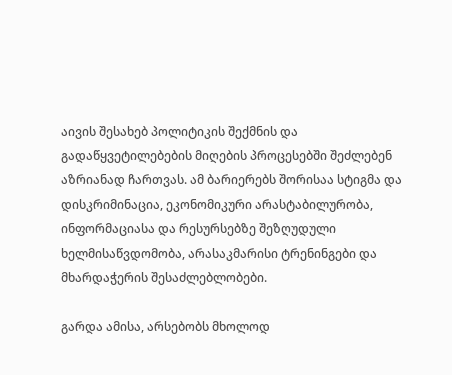აივის შესახებ პოლიტიკის შექმნის და გადაწყვეტილებების მიღების პროცესებში შეძლებენ აზრიანად ჩართვას. ამ ბარიერებს შორისაა სტიგმა და დისკრიმინაცია, ეკონომიკური არასტაბილურობა, ინფორმაციასა და რესურსებზე შეზღუდული ხელმისაწვდომობა, არასაკმარისი ტრენინგები და მხარდაჭერის შესაძლებლობები.

გარდა ამისა, არსებობს მხოლოდ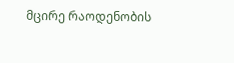მცირე რაოდენობის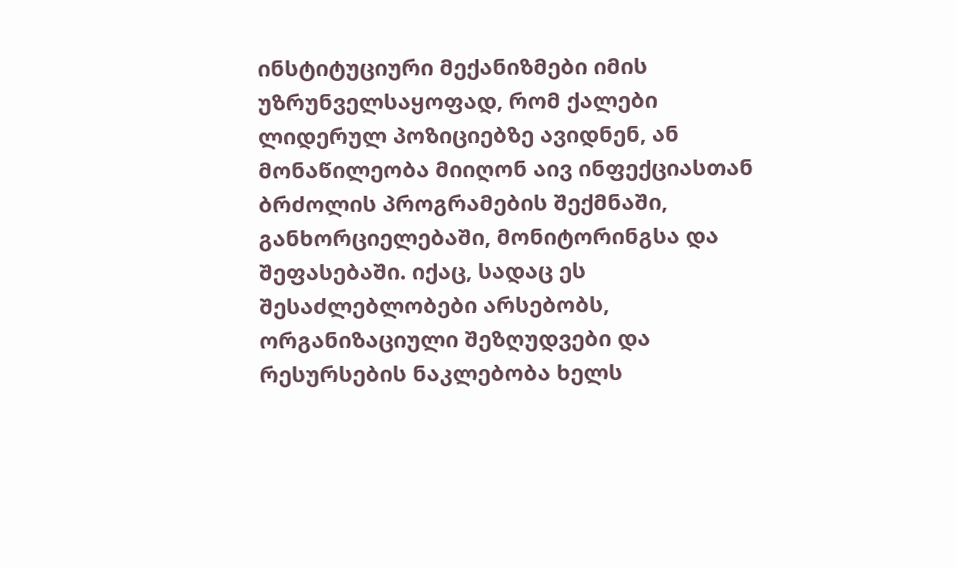ინსტიტუციური მექანიზმები იმის უზრუნველსაყოფად, რომ ქალები ლიდერულ პოზიციებზე ავიდნენ, ან მონაწილეობა მიიღონ აივ ინფექციასთან ბრძოლის პროგრამების შექმნაში, განხორციელებაში, მონიტორინგსა და შეფასებაში. იქაც, სადაც ეს შესაძლებლობები არსებობს, ორგანიზაციული შეზღუდვები და რესურსების ნაკლებობა ხელს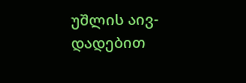უშლის აივ-დადებით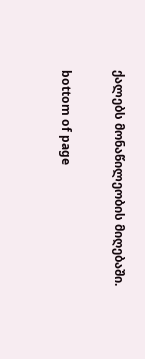ქალებს მონაწილეობის მიღებაში.

bottom of page